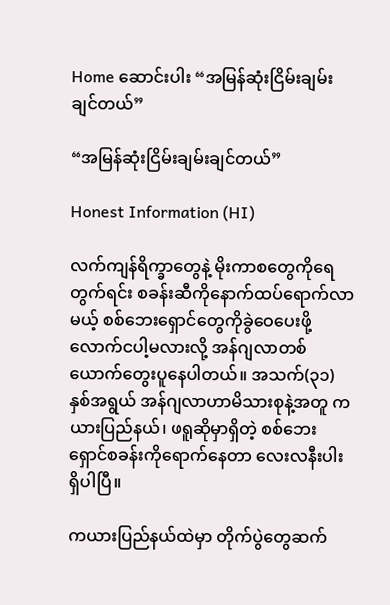Home ဆောင်းပါး “အမြန်ဆုံးငြိမ်းချမ်းချင်တယ်”

“အမြန်ဆုံးငြိမ်းချမ်းချင်တယ်”

Honest Information (HI)

လက်ကျန်ရိက္ခာတွေနဲ့ မိုးကာစတွေကိုရေတွက်ရင်း စခန်းဆီကိုနောက်ထပ်ရောက်လာမယ့် စစ်ဘေးရှောင်တွေကိုခွဲဝေပေးဖို့ လောက်ငပါ့မလားလို့ အန်ဂျလာတစ်ယောက်တွေးပူနေပါတယ်။ အသက်(၃၁)နှစ်အရွယ် အန်ဂျလာဟာမိသားစုနဲ့အတူ ကယားပြည်နယ်၊ ဖရူဆိုမှာရှိတဲ့ စစ်ဘေးရှောင်စခန်းကိုရောက်နေတာ လေးလနီးပါးရှိပါပြီ။

ကယားပြည်နယ်ထဲမှာ တိုက်ပွဲတွေဆက်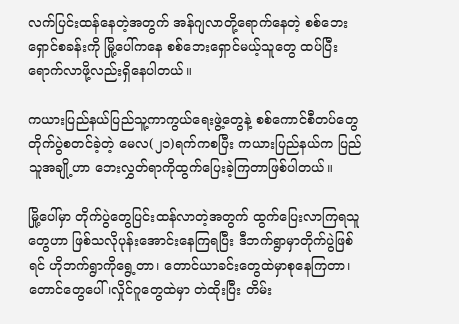လက်ပြင်းထန်နေတဲ့အတွက် အန်ဂျလာတို့ရောက်နေတဲ့ စစ်ဘေးရှောင်စခန်းကို မြို့ပေါ်ကနေ စစ်ဘေးရှောင်မယ့်သူတွေ ထပ်ပြီးရောက်လာဖို့လည်းရှိနေပါတယ်။

ကယားပြည်နယ်ပြည်သူ့ကာကွယ်ရေးဖွဲ့တွေနဲ့ စစ်ကောင်စီတပ်တွေ တိုက်ပွဲစတင်ခဲ့တဲ့ မေလ(၂၁)ရက်ကစပြီး ကယားပြည်နယ်က ပြည်သူအချို့ဟာ ဘေးလွှတ်ရာကိုထွက်ပြေးခဲ့ကြတာဖြစ်ပါတယ်။

မြို့ပေါ်မှာ တိုက်ပွဲတွေပြင်းထန်လာတဲ့အတွက် ထွက်ပြေးလာကြရသူတွေဟာ ဖြစ်သလိုပုန်းအောင်းနေကြရပြီး ဒီဘက်ရွာမှာတိုက်ပွဲဖြစ်ရင် ဟိုဘက်ရွာကိုရွေ့တာ၊ တောင်ယာခင်းတွေထဲမှာစုနေကြတာ၊ တောင်တွေပေါ်၊လှိုင်ဂူတွေထဲမှာ တဲထိုးပြီး တိမ်း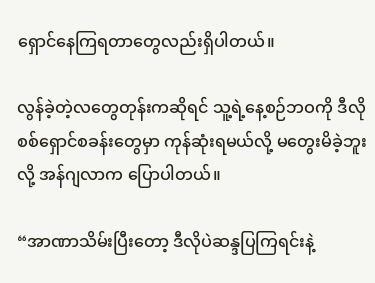ရှောင်နေကြရတာတွေလည်းရှိပါတယ်။

လွန်ခဲ့တဲ့လတွေတုန်းကဆိုရင် သူ့ရဲ့နေ့စဉ်ဘဝကို ဒီလိုစစ်ရှောင်စခန်းတွေမှာ ကုန်ဆုံးရမယ်လို့ မတွေးမိခဲ့ဘူးလို့ အန်ဂျလာက ပြောပါတယ်။

“အာဏာသိမ်းပြီးတော့ ဒီလိုပဲဆန္ဒပြကြရင်းနဲ့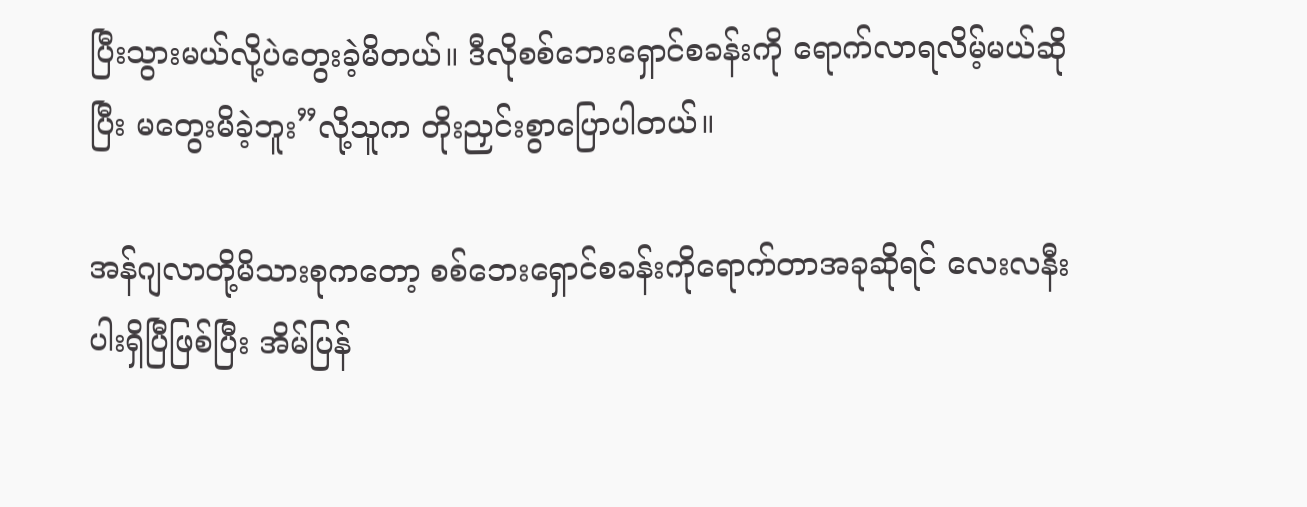ပြီးသွားမယ်လို့ပဲတွေးခဲ့မိတယ်။ ဒီလိုစစ်ဘေးရှောင်စခန်းကို ရောက်လာရလိမ့်မယ်ဆိုပြီး မတွေးမိခဲ့ဘူး”လို့သူက တိုးညှင်းစွာပြောပါတယ်။

အန်ဂျလာတို့မိသားစုကတော့ စစ်ဘေးရှောင်စခန်းကိုရောက်တာအခုဆိုရင် လေးလနီးပါးရှိပြီဖြစ်ပြီး အိမ်ပြန်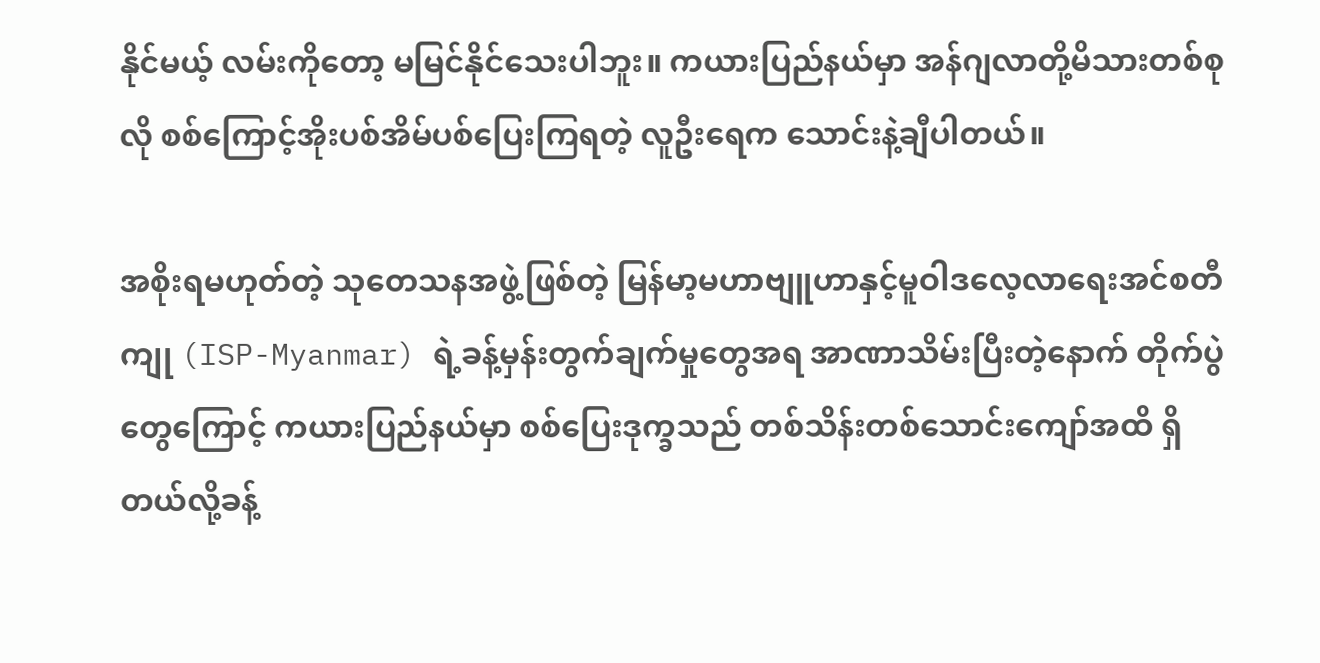နိုင်မယ့် လမ်းကိုတော့ မမြင်နိုင်သေးပါဘူး။ ကယားပြည်နယ်မှာ အန်ဂျလာတို့မိသားတစ်စုလို စစ်ကြောင့်အိုးပစ်အိမ်ပစ်ပြေးကြရတဲ့ လူဦးရေက သောင်းနဲ့ချီပါတယ်။

အစိုးရမဟုတ်တဲ့ သုတေသနအဖွဲ့ဖြစ်တဲ့ မြန်မာ့မဟာဗျူဟာနှင့်မူဝါဒလေ့လာရေးအင်စတီကျု (ISP-Myanmar) ရဲ့ခန့်မှန်းတွက်ချက်မှုတွေအရ အာဏာသိမ်းပြီးတဲ့နောက် တိုက်ပွဲတွေကြောင့် ကယားပြည်နယ်မှာ စစ်ပြေးဒုက္ခသည် တစ်သိန်းတစ်သောင်းကျော်အထိ ရှိတယ်လို့ခန့်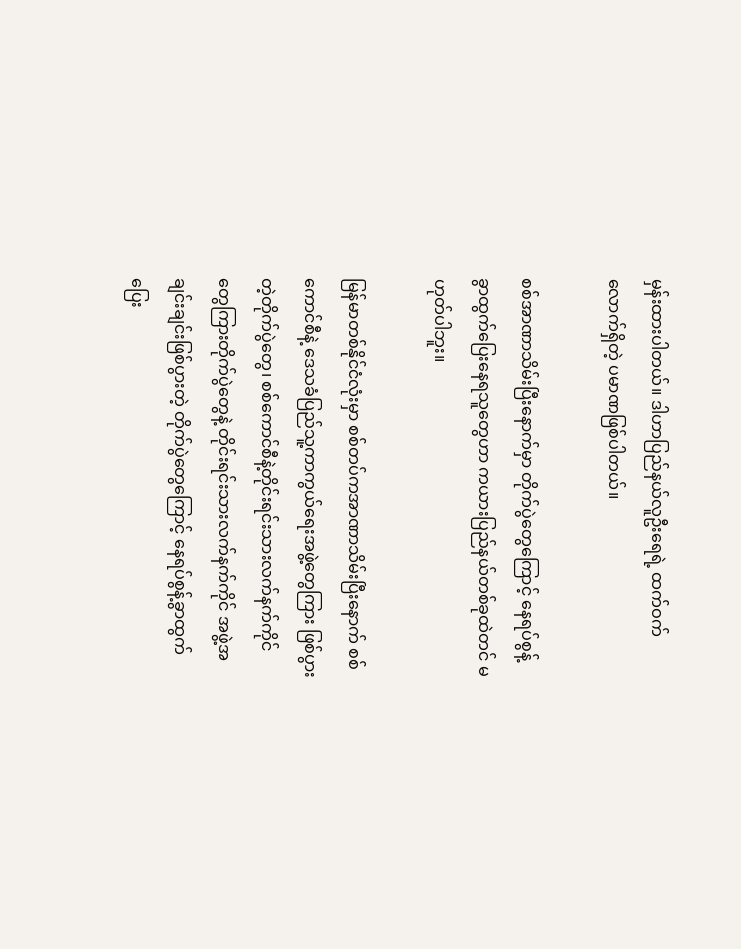မှန်းထားပါတယ်။ ဒါဟာပြည်နယ်လူဦးရေရဲ့ ထက်ဝက်လောက်ရှိတဲ့ ပမာဏဖြစ်ပါတယ်။

စစ်အာဏာသိမ်းပြီးနောက်မှာ တိုက်ပွဲတွေကြောင့် နေရပ်စွန့်ခွာထွက်ပြေးနေရသူတွေဟာ ကယားပြည်နယ်တစ်ခုထဲတင် မဟုတ်ပါဘူး။

မြန်မာတစ်နိုင်ငံလုံးမှာ စစ်တပ်ကအာဏာသိမ်းပြီးနောက် စစ်ကောင်စီနဲ့ ဒေသခံပြည်သူ့ကာကွယ်ရေးအဖွဲ့တွေကြား ဖြစ်ပွားတဲ့တိုက်ပွဲတွေ၊ စစ်ကောင်စီနဲ့တိုင်းရင်းသားလက်နက်ကိုင်တွေကြားတိုက်ပွဲတွေနဲ့ တိုင်းရင်းသားလက်နက်ကိုင် အဖွဲ့အချင်းချင်းဖြစ်ပွားတဲ့ တိုက်ပွဲတွေကြောင့် နေရပ်စွန့်ခွာထွက်ပြေး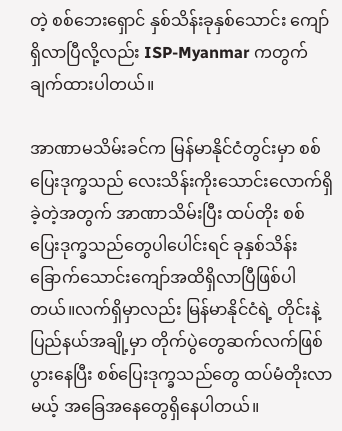တဲ့ စစ်ဘေးရှောင် နှစ်သိန်းခုနှစ်သောင်း ကျော်ရှိလာပြီလို့လည်း ISP-Myanmar ကတွက်ချက်ထားပါတယ်။

အာဏာမသိမ်းခင်က မြန်မာနိုင်ငံတွင်းမှာ စစ်ပြေးဒုက္ခသည် လေးသိန်းကိုးသောင်းလောက်ရှိခဲ့တဲ့အတွက် အာဏာသိမ်းပြီး ထပ်တိုး စစ်ပြေးဒုက္ခသည်တွေပါပေါင်းရင် ခုနှစ်သိန်းခြောက်သောင်းကျော်အထိရှိလာပြီဖြစ်ပါတယ်။လက်ရှိမှာလည်း မြန်မာနိုင်ငံရဲ့ တိုင်းနဲ့ပြည်နယ်အချို့မှာ တိုက်ပွဲတွေဆက်လက်ဖြစ်ပွားနေပြီး စစ်ပြေးဒုက္ခသည်တွေ ထပ်မံတိုးလာမယ့် အခြေအနေတွေရှိနေပါတယ်။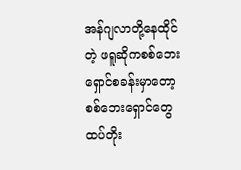အန်ဂျလာတို့နေထိုင်တဲ့ ဖရူဆိုကစစ်ဘေးရှောင်စခန်းမှာတော့ စစ်ဘေးရှောင်တွေထပ်တိုး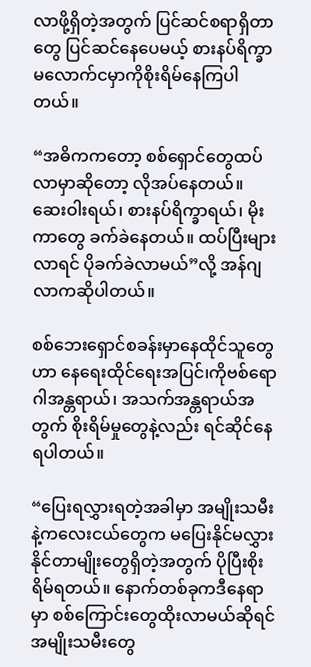လာဖို့ရှိတဲ့အတွက် ပြင်ဆင်စရာရှိတာတွေ ပြင်ဆင်နေပေမယ့် စားနပ်ရိက္ခာမလောက်ငမှာကိုစိုးရိမ်နေကြပါတယ်။

“အဓိကကတော့ စစ်ရှောင်တွေထပ်လာမှာဆိုတော့ လိုအပ်နေတယ်။ ဆေးဝါးရယ်၊ စားနပ်ရိက္ခာရယ်၊ မိုးကာတွေ ခက်ခဲနေတယ်။ ထပ်ပြီးများလာရင် ပိုခက်ခဲလာမယ်”လို့ အန်ဂျလာကဆိုပါတယ်။

စစ်ဘေးရှောင်စခန်းမှာနေထိုင်သူတွေဟာ နေရေးထိုင်ရေးအပြင်၊ကိုဗစ်ရောဂါအန္တရာယ်၊ အသက်အန္တရာယ်အတွက် စိုးရိမ်မှုတွေနဲ့လည်း ရင်ဆိုင်နေရပါတယ်။

“ပြေးရလွှားရတဲ့အခါမှာ အမျိုးသမီးနဲ့ကလေးငယ်တွေက မပြေးနိုင်မလွှားနိုင်တာမျိုးတွေရှိတဲ့အတွက် ပိုပြီးစိုးရိမ်ရတယ်။ နောက်တစ်ခုကဒီနေရာမှာ စစ်ကြောင်းတွေထိုးလာမယ်ဆိုရင် အမျိုးသမီးတွေ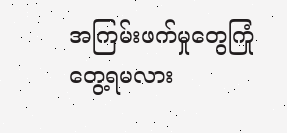အကြမ်းဖက်မှုတွေကြုံတွေ့ရမလား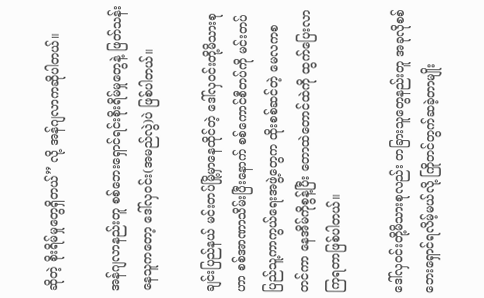ဆိုတဲ့ စိုးရိမ်မှုတွေရှိတယ်” လို့ အန်ဂျလာကဆိုပါတယ်။

အန်ဂျလာနည်းတူ စစ်ဘေးရှောင်ရင်းစိုးရိမ်မှုတွေနဲ့ ဖြတ်သန်းနေသူကတော့ ဒေါ်လှဝင်း(အမည်လွဲ)ပဲ ဖြစ်ပါတယ်။

ချင်းပြည်နယ် မင်းတပ်မြို့မှာနေထိုင်တဲ့ ဒေါ်လှဝင်းတို့မိသားစုဟာ စစ်အာဏာသိမ်းပြီးနောက် စစ်ကောင်စီတပ်ကို မင်းတပ်ပြည်သူ့ကာကွယ်ရေးအဖွဲ့တွေက ထိုးစစ်ဆင်တဲ့ မေလကစတင်ကာ နေအိမ်ကိုစွန့်ပြီး တောထဲတောင်ထဲကို ထွက်ပြေးလာကြရတာဖြစ်ပါတယ်။

ဒေါ်လှဝင်းတို့မိသားစုလည်း တခြားသူတွေနည်းတူ အခုလိုစစ်ဘေးရှောင်ရလိမ့်မယ်လို့ ကြိုတင်တွက်ဆခဲ့တာမျိုး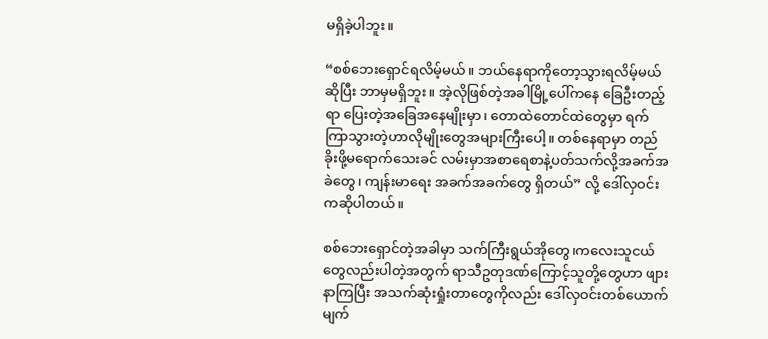မရှိခဲ့ပါဘူး။

“စစ်ဘေးရှောင်ရလိမ့်မယ်။ ဘယ်နေရာကိုတော့သွားရလိမ့်မယ်ဆိုပြီး ဘာမှမရှိဘူး။ အဲ့လိုဖြစ်တဲ့အခါမြို့ပေါ်ကနေ ခြေဦးတည့်ရာ ပြေးတဲ့အခြေအနေမျိုးမှာ၊ တောထဲတောင်ထဲတွေမှာ ရက်ကြာသွားတဲ့ဟာလိုမျိုးတွေအများကြီးပေါ့။ တစ်နေရာမှာ တည်ခိုးဖို့မရောက်သေးခင် လမ်းမှာအစာရေစာနဲ့ပတ်သက်လို့အခက်အခဲတွေ၊ ကျန်းမာရေး အခက်အခက်တွေ ရှိတယ်” လို့ ဒေါ်လှဝင်းကဆိုပါတယ်။

စစ်ဘေးရှောင်တဲ့အခါမှာ သက်ကြီးရွယ်အိုတွေ၊ကလေးသူငယ်တွေလည်းပါတဲ့အတွက် ရာသီဥတုဒဏ်ကြောင့်သူတို့တွေဟာ ဖျားနာကြပြီး အသက်ဆုံးရှုံးတာတွေကိုလည်း ဒေါ်လှဝင်းတစ်ယောက်မျက်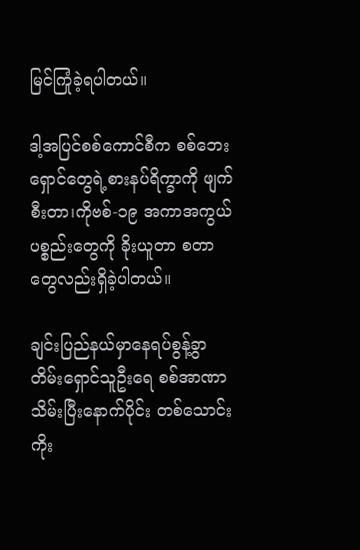မြင်ကြုံခဲ့ရပါတယ်။

ဒါ့အပြင်စစ်ကောင်စီက စစ်ဘေးရှောင်တွေရဲ့စားနပ်ရိက္ခာကို ဖျက်စီးတာ၊ကိုဗစ်-၁၉ အကာအကွယ်ပစ္စည်းတွေကို ခိုးယူတာ စတာတွေလည်းရှိခဲ့ပါတယ်။

ချင်းပြည်နယ်မှာနေရပ်စွန့်ခွာတိမ်းရှောင်သူဦးရေ စစ်အာဏာသိမ်းပြီးနောက်ပိုင်း တစ်သောင်းကိုး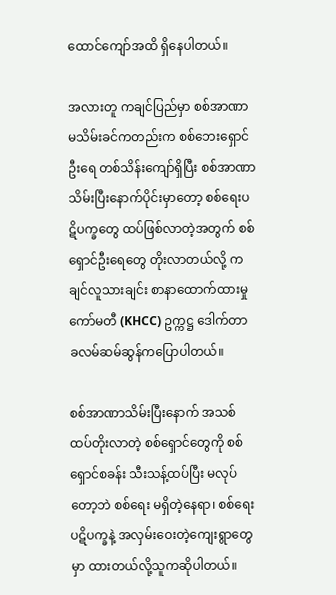ထောင်ကျော်အထိ ရှိနေပါတယ်။

အလားတူ ကချင်ပြည်မှာ စစ်အာဏာမသိမ်းခင်ကတည်းက စစ်ဘေးရှောင် ဦးရေ တစ်သိန်းကျော်ရှိပြီး စစ်အာဏာသိမ်းပြီးနောက်ပိုင်းမှာတော့ စစ်ရေးပဋိပက္ခတွေ ထပ်ဖြစ်လာတဲ့အတွက် စစ်ရှောင်ဦးရေတွေ တိုးလာတယ်လို့ ကချင်လူသားချင်း စာနာထောက်ထားမှု ကော်မတီ (KHCC) ဥက္ကဋ္ဌ ဒေါက်တာ ခလမ်ဆမ်ဆွန်ကပြောပါတယ်။

စစ်အာဏာသိမ်းပြီးနောက် အသစ်ထပ်တိုးလာတဲ့ စစ်ရှောင်တွေကို စစ်ရှောင်စခန်း သီးသန့်ထပ်ပြီး မလုပ်တော့ဘဲ စစ်ရေး မရှိတဲ့နေရာ၊ စစ်ရေး ပဋိပက္ခနဲ့ အလှမ်းဝေးတဲ့ကျေးရွာတွေမှာ ထားတယ်လို့သူကဆိုပါတယ်။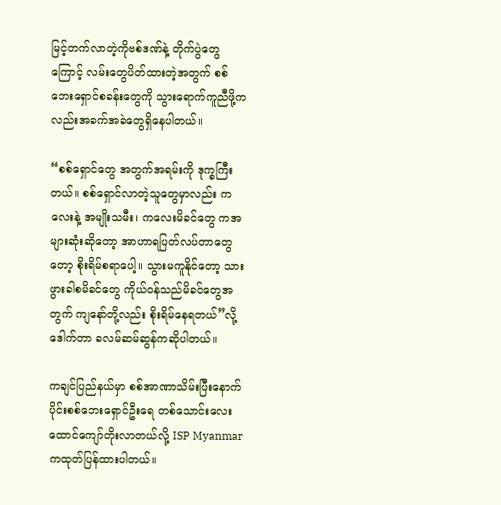မြင့်တက်လာတဲ့ကိုဗစ်ဒဏ်နဲ့ တိုက်ပွဲတွေကြောင့် လမ်းတွေပိတ်ထားတဲ့အတွက် စစ်ဘေးရှောင်စခန်းတွေကို သွားရောက်ကူညီဖို့ကလည်းအခက်အခဲတွေရှိနေပါတယ်။

“စစ်ရှောင်တွေ အတွက်အရမ်းကို ဒုက္ခကြီးတယ်။ စစ်ရှောင်လာတဲ့သူတွေမှာလည်း ကလေးနဲ့ အမျိုးသမီး၊ ကလေးမိခင်တွေ ကအများဆုံးဆိုတော့ အာဟာရပြတ်လပ်တာတွေတော့ စိုးရိမ်စရာပေါ့။ သွားမကူနိုင်တော့ သားဖွားခါစမိခင်တွေ ကိုယ်ဝန်သည်မိခင်တွေအတွက် ကျနော်တို့လည်း စိုးရိမ်နေရတယ်”လို့ ဒေါက်တာ ခလမ်ဆမ်ဆွန်ကဆိုပါတယ်။

ကချင်ပြည်နယ်မှာ စစ်အာဏာသိမ်းပြီးနောက်ပိုင်းစစ်ဘေးရှောင်ဦးရေ တစ်သောင်းလေးထောင်ကျော်တိုးလာတယ်လို့ ISP Myanmar ကထုတ်ပြန်ထားပါတယ်။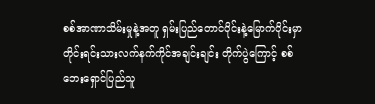စစ်အာဏာသိမ်းမှုနဲ့အတူ ရှမ်းပြည်တောင်ပိုင်းနဲ့မြောက်ပိုင်းမှာ တိုင်းရင်းသားလက်နက်ကိုင်အချင်းချင်း တိုက်ပွဲကြောင့် စစ်ဘေးရှောင်ပြည်သူ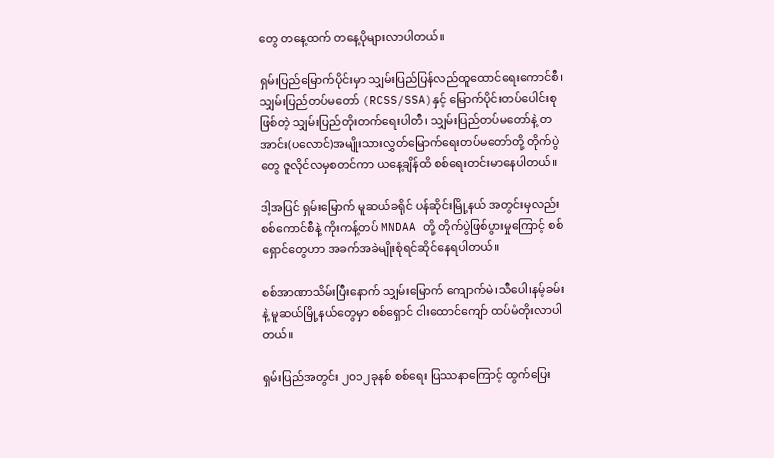တွေ တနေ့ထက် တနေ့ပိုများလာပါတယ်။

ရှမ်းပြည်မြောက်ပိုင်းမှာ သျှမ်းပြည်ပြန်လည်ထူထောင်ရေးကောင်စီ၊ သျှမ်းပြည်တပ်မတော် (RCSS/SSA)နှင့် မြောက်ပိုင်းတပ်ပေါင်းစုဖြစ်တဲ့ သျှမ်းပြည်တိုးတက်ရေးပါတီ၊ သျှမ်းပြည်တပ်မတော်နဲ့ တအာင်း(ပလောင်)အမျိုးသားလွှတ်မြောက်ရေးတပ်မတော်တို့ တိုက်ပွဲတွေ ဇူလိုင်လမှစတင်ကာ ယနေ့ချိန်ထိ စစ်ရေးတင်းမာနေပါတယ်။

ဒါ့အပြင် ရှမ်းမြောက် မူဆယ်ခရိုင် ပန်ဆိုင်းမြို့နယ် အတွင်းမှလည်း စစ်ကောင်စီနဲ့ ကိုးကန့်တပ် MNDAA တို့ တိုက်ပွဲဖြစ်ပွားမှုကြောင့် စစ်ရှောင်တွေဟာ အခက်အခဲမျိုးစုံရင်ဆိုင်နေရပါတယ်။

စစ်အာဏာသိမ်းပြီးနောက် သျှမ်းမြောက် ကျောက်မဲ၊သီပေါ၊နမ့်ခမ်းနဲ့ မူဆယ်မြို့နယ်တွေမှာ စစ်ရှောင် ငါးထောင်ကျော် ထပ်မံတိုးလာပါတယ်။

ရှမ်းပြည်အတွင်း ၂၀၁၂ခုနစ် စစ်ရေး ပြဿနာကြောင့် ထွက်ပြေး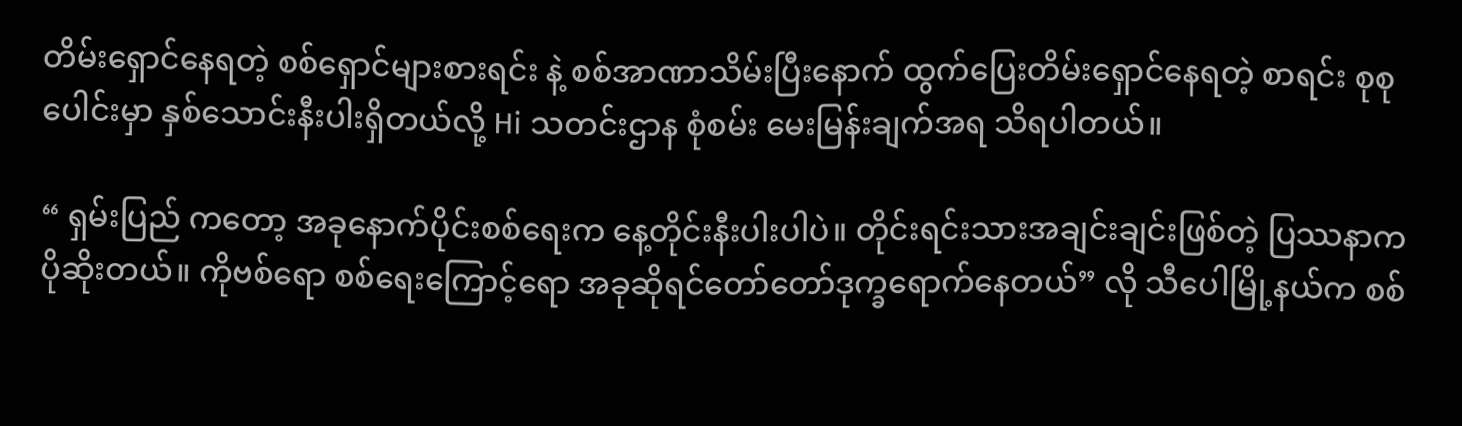တိမ်းရှောင်နေရတဲ့ စစ်ရှောင်များစားရင်း နဲ့ စစ်အာဏာသိမ်းပြီးနောက် ထွက်ပြေးတိမ်းရှောင်နေရတဲ့ စာရင်း စုစုပေါင်းမှာ နှစ်သောင်းနီးပါးရှိတယ်လို့ Hi သတင်းဌာန စုံစမ်း မေးမြန်းချက်အရ သိရပါတယ်။

“ ရှမ်းပြည် ကတော့ အခုနောက်ပိုင်းစစ်ရေးက နေ့တိုင်းနီးပါးပါပဲ။ တိုင်းရင်းသားအချင်းချင်းဖြစ်တဲ့ ပြဿနာက ပိုဆိုးတယ်။ ကိုဗစ်ရော စစ်ရေးကြောင့်ရော အခုဆိုရင်တော်တော်ဒုက္ခရောက်နေတယ်” လို သီပေါမြို့နယ်က စစ်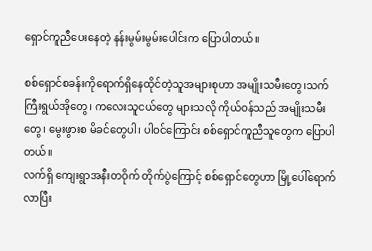ရှောင်ကူညီပေးနေတဲ့ နန်းမွမ်းမွမ်းပေါင်းက ပြောပါတယ်။

စစ်ရှောင်စခန်းကိုရောက်ရှိနေထိုင်တဲ့သူအများစုဟာ အမျိုးသမီးတွေ၊သက်ကြီးရွယ်အိုတွေ၊ ကလေးသူငယ်တွေ များသလို ကိုယ်ဝန်သည် အမျိုးသမီးတွေ၊ မွေးဖွားစ မိခင်တွေပါ၊ ပါဝင်ကြောင်း စစ်ရှောင်ကူညီသူတွေက ပြောပါတယ်။
လက်ရှိ ကျေးရွာအနီးတဝိုက် တိုက်ပွဲကြောင့် စစ်ရှောင်တွေဟာ မြို့ပေါ်ရောက်လာပြီး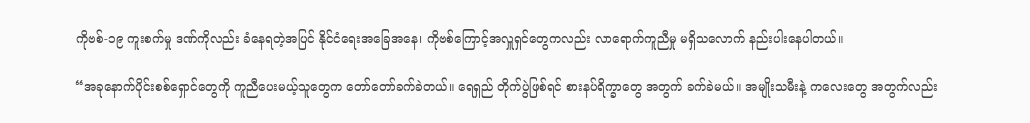ကိုဗစ်-၁၉ ကူးစက်မှု ဒဏ်ကိုလည်း ခံနေရတဲ့အပြင် နိုင်ငံရေးအခြေအနေ၊ ကိုဗစ်ကြောင့်အလှူရှင်တွေကလည်း လာရောက်ကူညီမှု မရှိသလောက် နည်းပါးနေပါတယ်။

“အခုနောက်ပိုင်းစစ်ရှောင်တွေကို ကူညီပေးမယ့်သူတွေက တော်တော်ခက်ခဲတယ်။ ရေရှည် တိုက်ပွဲဖြစ်ရင် စားနပ်ရိက္ခာတွေ အတွက် ခက်ခဲမယ်။ အမျိုးသမီးနဲ့ ကလေးတွေ အတွက်လည်း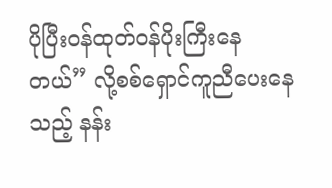ပိုပြီးဝန်ထုတ်ဝန်ပိုးကြီးနေတယ်” လို့စစ်ရှောင်ကူညီပေးနေသည့် နန်း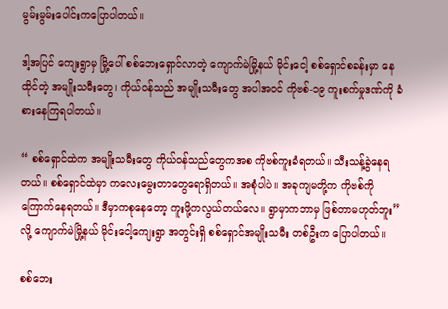မွမ်းမွမ်းပေါင်းကပြောပါတယ်။

ဒါ့အပြင် ကျေးရွာမှ မြို့ပေါ် စစ်ဘေးရှောင်လာတဲ့ ကျောက်မဲမြို့နယ် မိုင်းငေါ့ စစ်ရှောင်စခန်းမှာ နေထိုင်တဲ့ အမျိုးသမီးတွေ၊ ကိုယ်ဝန်သည် အမျိုးသမီးတွေ အပါအဝင် ကိုဗစ်-၁၉ ကူးစက်မှုဒဏ်ကို ခံစားနေကြရပါတယ်။

“ စစ်ရှောင်ထဲက အမျိုးသမီးတွေ ကိုယ်ဝန်သည်တွေကအစ ကိုဗစ်ကူးခံရတယ်။ သီးသန့်ခွဲနေရတယ်။ စစ်ရှောင်ထဲမှာ ကလေးမွေးတာတွေရောရှိတယ်။ အစုံပါပဲ။ အခုကျမတို့က ကိုဗစ်ကို ကြောက်နေရတယ်။ ဒီမှာကစုနေတော့ ကူးဖို့ကလွယ်တယ်လေ။ ရွာမှာကဘာမှ ဖြစ်တာမဟုတ်ဘူး” လို့ ကျောက်မဲမြို့နယ် မိုင်းငေါ့ကျေးရွာ အတွင်းရှိ စစ်ရှောင်အမျိုးသမီး တစ်ဦးက ပြောပါတယ်။

စစ်ဘေး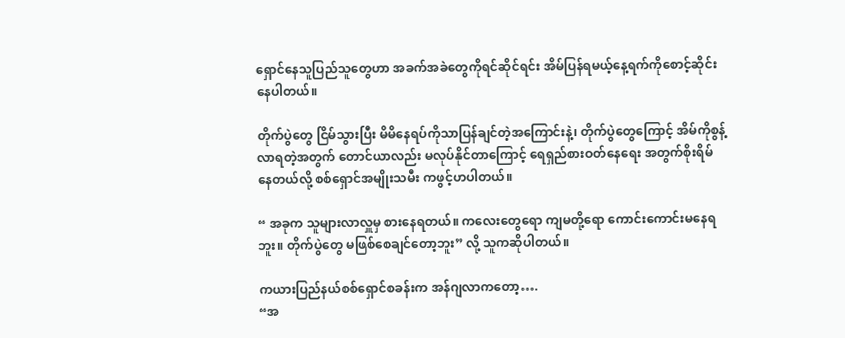ရှောင်နေသူပြည်သူတွေဟာ အခက်အခဲတွေကိုရင်ဆိုင်ရင်း အိမ်ပြန်ရမယ့်နေ့ရက်ကိုစောင့်ဆိုင်းနေပါတယ်။

တိုက်ပွဲတွေ ငြိမ်သွားပြီး မိမိနေရပ်ကိုသာပြန်ချင်တဲ့အကြောင်းနဲ့၊ တိုက်ပွဲတွေကြောင့် အိမ်ကိုစွန့်လာရတဲ့အတွက် တောင်ယာလည်း မလုပ်နိုင်တာကြောင့် ရေရှည်စားဝတ်နေရေး အတွက်စိုးရိမ်နေတယ်လို့ စစ်ရှောင်အမျိုးသမီး ကဖွင့်ဟပါတယ်။

“ အခုက သူများလာလှူမှ စားနေရတယ်။ ကလေးတွေရော ကျမတို့ရော ကောင်းကောင်းမနေရဘူး။ တိုက်ပွဲတွေ မဖြစ်စေချင်တော့ဘူး” လို့ သူကဆိုပါတယ်။

ကယားပြည်နယ်စစ်ရှောင်စခန်းက အန်ဂျလာကတော့….
“အ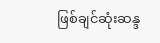ဖြစ်ချင်ဆုံးဆန္ဒ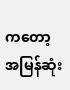ကတော့ အမြန်ဆုံး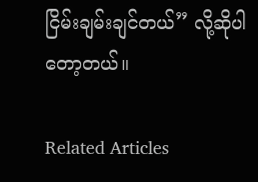ငြိမ်းချမ်းချင်တယ်” လို့ဆိုပါတော့တယ်။

Related Articles